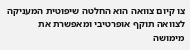צו קיום צוואה הוא החלטה שיפוטית המעניקה לצוואה תוקף אופרטיבי ומאפשרת את מימושה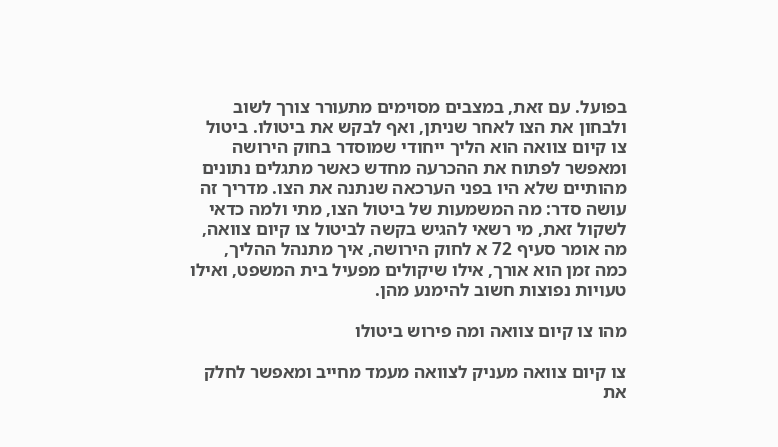בפועל. עם זאת, במצבים מסוימים מתעורר צורך לשוב ולבחון את הצו לאחר שניתן, ואף לבקש את ביטולו. ביטול צו קיום צוואה הוא הליך ייחודי שמוסדר בחוק הירושה ומאפשר לפתוח את ההכרעה מחדש כאשר מתגלים נתונים מהותיים שלא היו בפני הערכאה שנתנה את הצו. מדריך זה עושה סדר: מה המשמעות של ביטול הצו, מתי ולמה כדאי לשקול זאת, מי רשאי להגיש בקשה לביטול צו קיום צוואה, מה אומר סעיף 72 א לחוק הירושה, איך מתנהל ההליך, כמה זמן הוא אורך, אילו שיקולים מפעיל בית המשפט, ואילו טעויות נפוצות חשוב להימנע מהן.

מהו צו קיום צוואה ומה פירוש ביטולו

צו קיום צוואה מעניק לצוואה מעמד מחייב ומאפשר לחלק את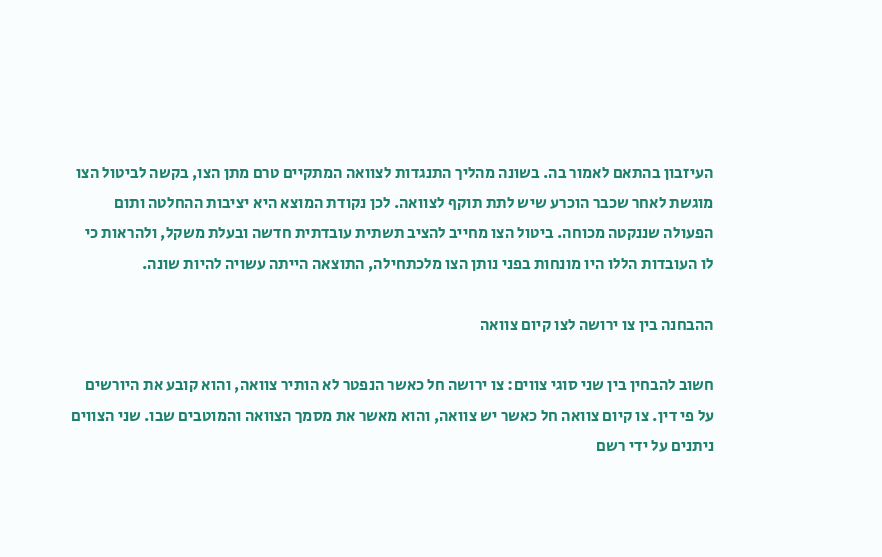העיזבון בהתאם לאמור בה. בשונה מהליך התנגדות לצוואה המתקיים טרם מתן הצו, בקשה לביטול הצו מוגשת לאחר שכבר הוכרע שיש לתת תוקף לצוואה. לכן נקודת המוצא היא יציבות ההחלטה ותום הפעולה שננקטה מכוחה. ביטול הצו מחייב להציב תשתית עובדתית חדשה ובעלת משקל, ולהראות כי לו העובדות הללו היו מונחות בפני נותן הצו מלכתחילה, התוצאה הייתה עשויה להיות שונה.

ההבחנה בין צו ירושה לצו קיום צוואה

חשוב להבחין בין שני סוגי צווים: צו ירושה חל כאשר הנפטר לא הותיר צוואה, והוא קובע את היורשים על פי דין. צו קיום צוואה חל כאשר יש צוואה, והוא מאשר את מסמך הצוואה והמוטבים שבו. שני הצווים ניתנים על ידי רשם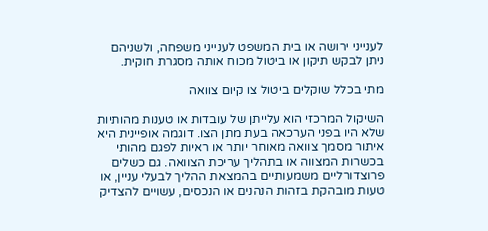לענייני ירושה או בית המשפט לענייני משפחה, ולשניהם ניתן לבקש תיקון או ביטול מכוח אותה מסגרת חוקית.

מתי בכלל שוקלים ביטול צו קיום צוואה

השיקול המרכזי הוא עלייתן של עובדות או טענות מהותיות שלא היו בפני הערכאה בעת מתן הצו. דוגמה אופיינית היא איתור מסמך צוואה מאוחר יותר או ראיות לפגם מהותי בכשרות המצווה או בתהליך עריכת הצוואה. גם כשלים פרוצדורליים משמעותיים בהמצאת ההליך לבעלי עניין, או טעות מובהקת בזהות הנהנים או הנכסים, עשויים להצדיק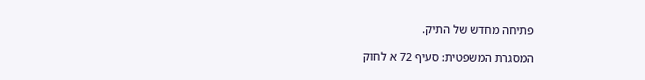פתיחה מחדש של התיק.

המסגרת המשפטית: סעיף 72 א לחוק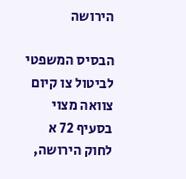הירושה

הבסיס המשפטי לביטול צו קיום צוואה מצוי בסעיף 72 א לחוק הירושה,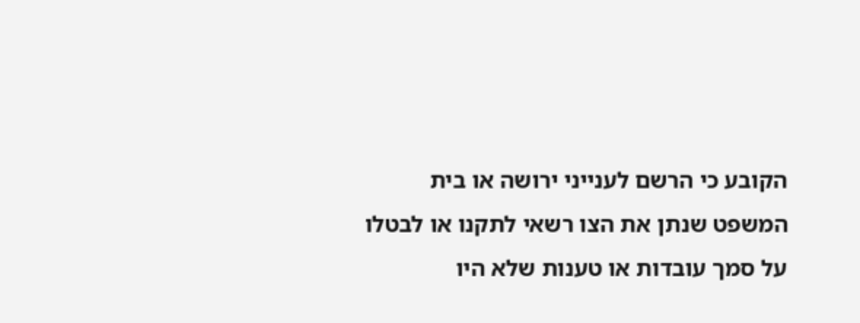הקובע כי הרשם לענייני ירושה או בית המשפט שנתן את הצו רשאי לתקנו או לבטלו על סמך עובדות או טענות שלא היו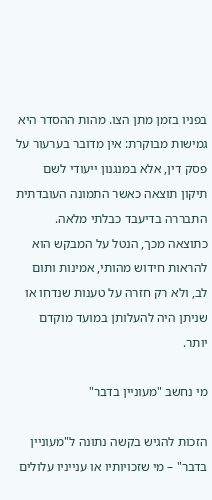בפניו בזמן מתן הצו. מהות ההסדר היא גמישות מבוקרת: אין מדובר בערעור על פסק דין, אלא במנגנון ייעודי לשם תיקון תוצאה כאשר התמונה העובדתית התבררה בדיעבד כבלתי מלאה. כתוצאה מכך, הנטל על המבקש הוא להראות חידוש מהותי, אמינות ותום לב, ולא רק חזרה על טענות שנדחו או שניתן היה להעלותן במועד מוקדם יותר.

מי נחשב "מעוניין בדבר"

הזכות להגיש בקשה נתונה ל"מעוניין בדבר" – מי שזכויותיו או ענייניו עלולים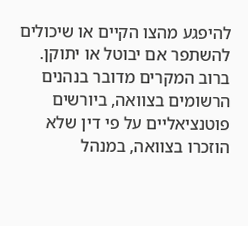להיפגע מהצו הקיים או שיכולים להשתפר אם יבוטל או יתוקן. ברוב המקרים מדובר בנהנים הרשומים בצוואה, ביורשים פוטנציאליים על פי דין שלא הוזכרו בצוואה, במנהל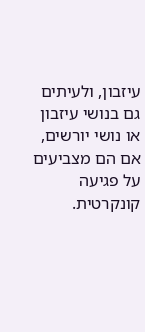עיזבון, ולעיתים גם בנושי עיזבון או נושי יורשים, אם הם מצביעים על פגיעה קונקרטית.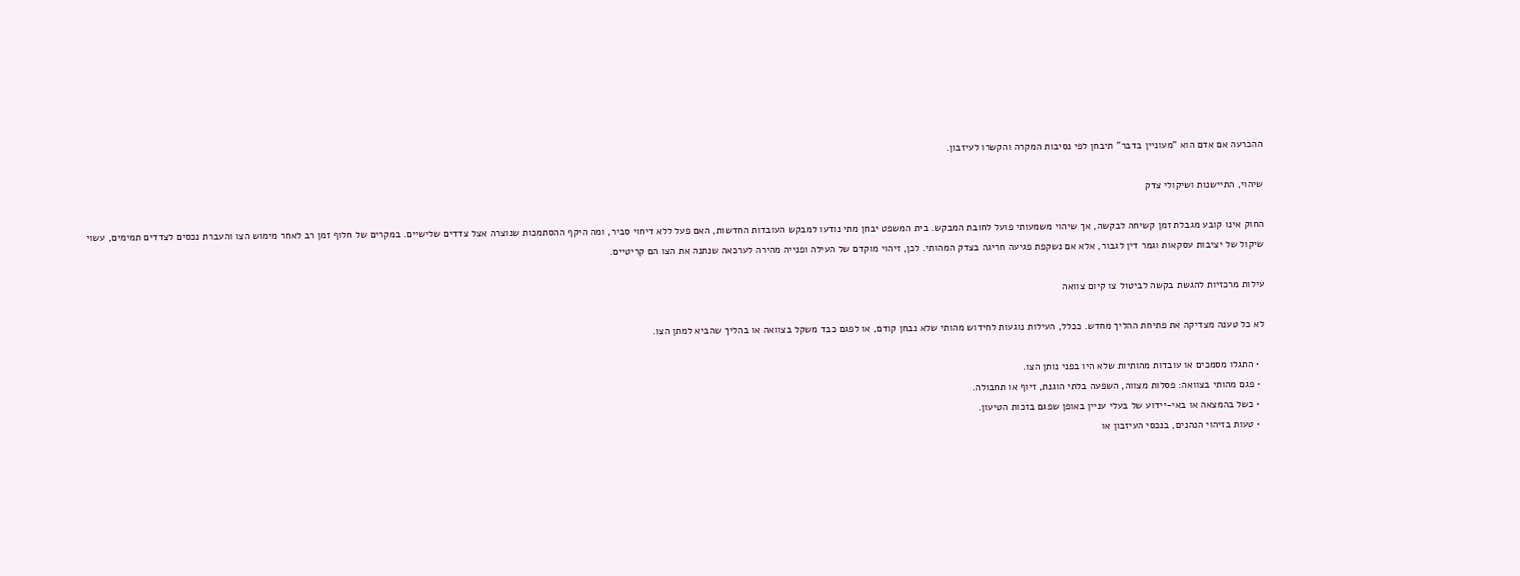ההכרעה אם אדם הוא "מעוניין בדבר" תיבחן לפי נסיבות המקרה והקשרו לעיזבון.

שיהוי, התיישנות ושיקולי צדק

החוק אינו קובע מגבלת זמן קשיחה לבקשה, אך שיהוי משמעותי פועל לחובת המבקש. בית המשפט יבחן מתי נודעו למבקש העובדות החדשות, האם פעל ללא דיחוי סביר, ומה היקף ההסתמכות שנוצרה אצל צדדים שלישיים. במקרים של חלוף זמן רב לאחר מימוש הצו והעברת נכסים לצדדים תמימים, עשוי שיקול של יציבות עסקאות וגמר דין לגבור, אלא אם נשקפת פגיעה חריגה בצדק המהותי. לכן, זיהוי מוקדם של העילה ופנייה מהירה לערכאה שנתנה את הצו הם קריטיים.

עילות מרכזיות להגשת בקשה לביטול צו קיום צוואה

לא כל טענה מצדיקה את פתיחת ההליך מחדש. ככלל, העילות נוגעות לחידוש מהותי שלא נבחן קודם, או לפגם כבד משקל בצוואה או בהליך שהביא למתן הצו.

  • התגלו מסמכים או עובדות מהותיות שלא היו בפני נותן הצו.
  • פגם מהותי בצוואה: פסלות מצווה, השפעה בלתי הוגנת, זיוף או תחבולה.
  • כשל בהמצאה או באי-יידוע של בעלי עניין באופן שפגם בזכות הטיעון.
  • טעות בזיהוי הנהנים, בנכסי העיזבון או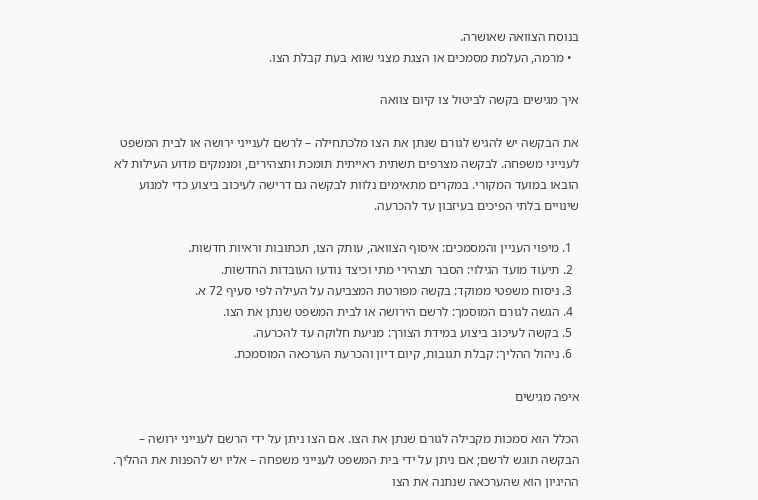בנוסח הצוואה שאושרה.
  • מרמה, העלמת מסמכים או הצגת מצגי שווא בעת קבלת הצו.

איך מגישים בקשה לביטול צו קיום צוואה

את הבקשה יש להגיש לגורם שנתן את הצו מלכתחילה – לרשם לענייני ירושה או לבית המשפט לענייני משפחה. לבקשה מצרפים תשתית ראייתית תומכת ותצהירים, ומנמקים מדוע העילות לא הובאו במועד המקורי. במקרים מתאימים נלוות לבקשה גם דרישה לעיכוב ביצוע כדי למנוע שינויים בלתי הפיכים בעיזבון עד להכרעה.

  1. מיפוי העניין והמסמכים: איסוף הצוואה, עותק הצו, תכתובות וראיות חדשות.
  2. תיעוד מועד הגילוי: הסבר תצהירי מתי וכיצד נודעו העובדות החדשות.
  3. ניסוח משפטי ממוקד: בקשה מפורטת המצביעה על העילה לפי סעיף 72 א.
  4. הגשה לגורם המוסמך: לרשם הירושה או לבית המשפט שנתן את הצו.
  5. בקשה לעיכוב ביצוע במידת הצורך: מניעת חלוקה עד להכרעה.
  6. ניהול ההליך: קבלת תגובות, קיום דיון והכרעת הערכאה המוסמכת.

איפה מגישים

הכלל הוא סמכות מקבילה לגורם שנתן את הצו. אם הצו ניתן על ידי הרשם לענייני ירושה – הבקשה תוגש לרשם; אם ניתן על ידי בית המשפט לענייני משפחה – אליו יש להפנות את ההליך. ההיגיון הוא שהערכאה שנתנה את הצו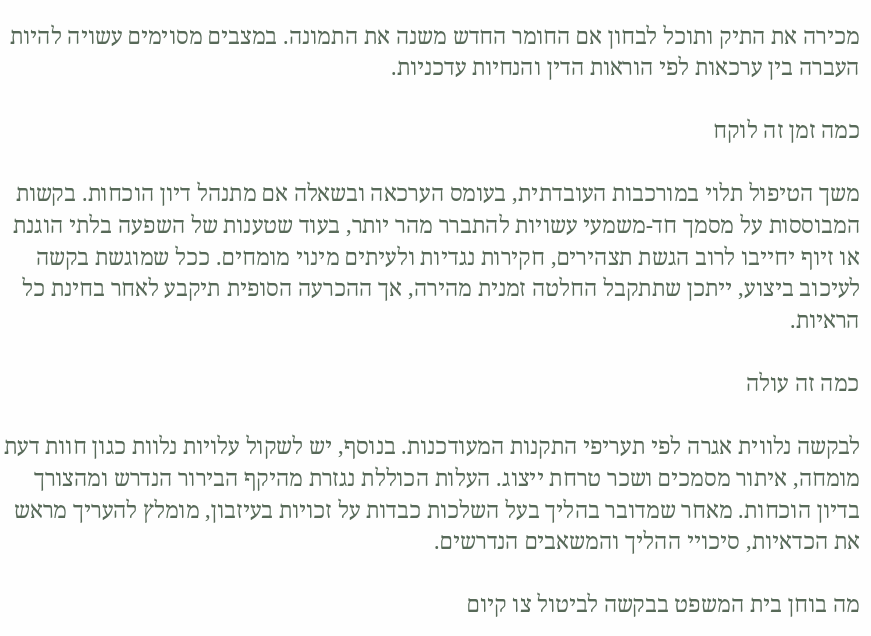מכירה את התיק ותוכל לבחון אם החומר החדש משנה את התמונה. במצבים מסוימים עשויה להיות העברה בין ערכאות לפי הוראות הדין והנחיות עדכניות.

כמה זמן זה לוקח

משך הטיפול תלוי במורכבות העובדתית, בעומס הערכאה ובשאלה אם מתנהל דיון הוכחות. בקשות המבוססות על מסמך חד-משמעי עשויות להתברר מהר יותר, בעוד שטענות של השפעה בלתי הוגנת או זיוף יחייבו לרוב הגשת תצהירים, חקירות נגדיות ולעיתים מינוי מומחים. ככל שמוגשת בקשה לעיכוב ביצוע, ייתכן שתתקבל החלטה זמנית מהירה, אך ההכרעה הסופית תיקבע לאחר בחינת כל הראיות.

כמה זה עולה

לבקשה נלווית אגרה לפי תעריפי התקנות המעודכנות. בנוסף, יש לשקול עלויות נלוות כגון חוות דעת מומחה, איתור מסמכים ושכר טרחת ייצוג. העלות הכוללת נגזרת מהיקף הבירור הנדרש ומהצורך בדיון הוכחות. מאחר שמדובר בהליך בעל השלכות כבדות על זכויות בעיזבון, מומלץ להעריך מראש את הכדאיות, סיכויי ההליך והמשאבים הנדרשים.

מה בוחן בית המשפט בבקשה לביטול צו קיום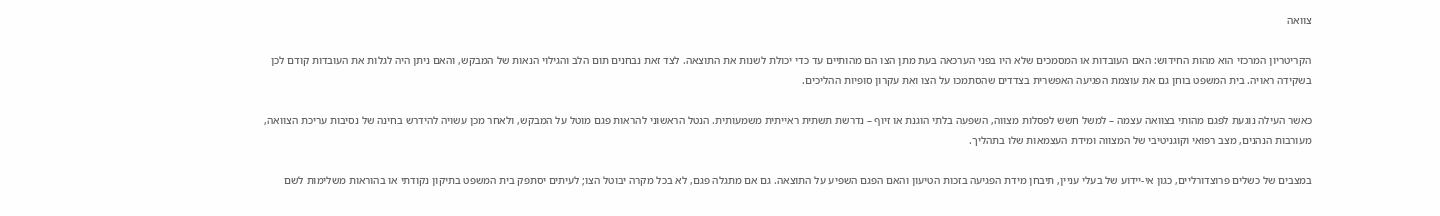צוואה

הקריטריון המרכזי הוא מהות החידוש: האם העובדות או המסמכים שלא היו בפני הערכאה בעת מתן הצו הם מהותיים עד כדי יכולת לשנות את התוצאה. לצד זאת נבחנים תום הלב והגילוי הנאות של המבקש, והאם ניתן היה לגלות את העובדות קודם לכן בשקידה ראויה. בית המשפט בוחן גם את עוצמת הפגיעה האפשרית בצדדים שהסתמכו על הצו ואת עקרון סופיות ההליכים.

כאשר העילה נוגעת לפגם מהותי בצוואה עצמה – למשל חשש לפסלות מצווה, השפעה בלתי הוגנת או זיוף – נדרשת תשתית ראייתית משמעותית. הנטל הראשוני להראות פגם מוטל על המבקש, ולאחר מכן עשויה להידרש בחינה של נסיבות עריכת הצוואה, מעורבות הנהנים, מצב רפואי וקוגניטיבי של המצווה ומידת העצמאות שלו בתהליך.

במצבים של כשלים פרוצדורליים, כגון אי-יידוע של בעלי עניין, תיבחן מידת הפגיעה בזכות הטיעון והאם הפגם השפיע על התוצאה. גם אם מתגלה פגם, לא בכל מקרה יבוטל הצו; לעיתים יסתפק בית המשפט בתיקון נקודתי או בהוראות משלימות לשם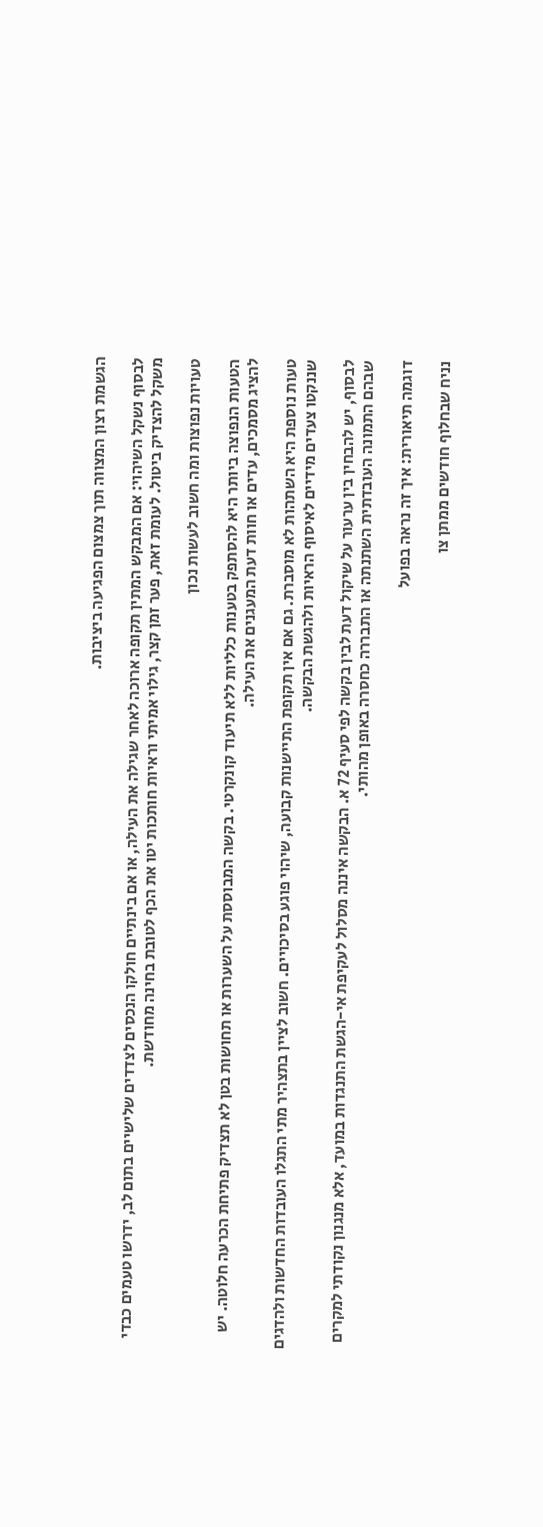הגשמת רצון המצווה תוך צמצום הפגיעה ביציבות.

לבסוף נשקל השיהוי: אם המבקש המתין תקופה ארוכה לאחר שגילה את העילה, או אם בינתיים חולקו הנכסים לצדדים שלישיים בתום לב, ידרשו טעמים כבדי משקל להצדיק ביטול. לעומת זאת, פער זמן קצר, גילוי אמיתי וראיות חותכות יטו את הכף לטובת בחינה מחודשת.

טעויות נפוצות ומה חשוב לעשות נכון

הטעות הנפוצה ביותר היא להסתפק בטענות כלליות ללא תיעוד קונקרטי. בקשה המבוססת על השערות או תחושות בטן לא תצדיק פתיחת הכרעה חלוטה. יש להציג מסמכים, עדים או חוות דעת המעגנים את העילה.

טעות נוספת היא השתהות לא מוסברת. גם אם אין תקופת התיישנות קבועה, שיהוי פוגע בסיכויים. חשוב לציין בתצהיר מתי התגלו העובדות החדשות ולהדגים שננקטו צעדים מידיים לאיסוף הראיות ולהגשת הבקשה.

לבסוף, יש להבחין בין ערעור על שיקול דעת לבין בקשה לפי סעיף 72 א. הבקשה איננה מסלול לעקיפת אי-הגשת התנגדות במועד, אלא מנגנון נקודתי למקרים שבהם התמונה העובדתית השתנתה או התבררה כחסרה באופן מהותי.

דוגמה תיאורית: איך זה נראה בפועל

נניח שבחלוף חודשים ממתן צו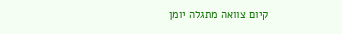קיום צוואה מתגלה יומן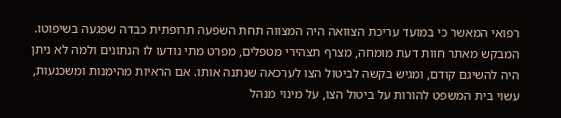רפואי המאשר כי במועד עריכת הצוואה היה המצווה תחת השפעה תרופתית כבדה שפגעה בשיפוטו. המבקש מאתר חוות דעת מומחה, מצרף תצהירי מטפלים, מפרט מתי נודעו לו הנתונים ולמה לא ניתן היה להשיגם קודם, ומגיש בקשה לביטול הצו לערכאה שנתנה אותו. אם הראיות מהימנות ומשכנעות, עשוי בית המשפט להורות על ביטול הצו, על מינוי מנהל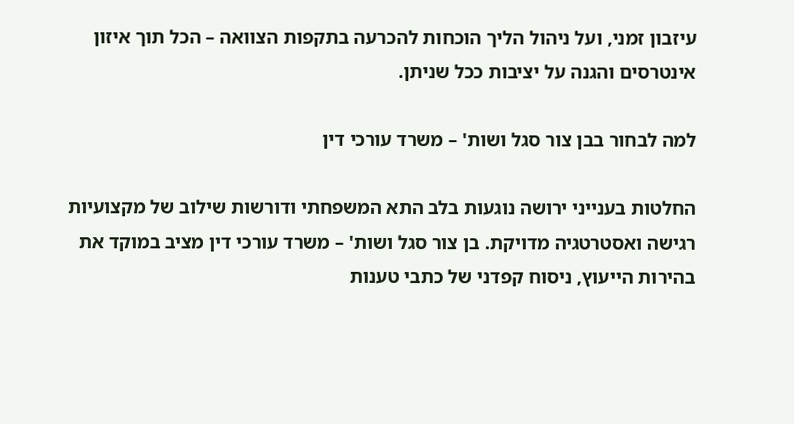עיזבון זמני, ועל ניהול הליך הוכחות להכרעה בתקפות הצוואה – הכל תוך איזון אינטרסים והגנה על יציבות ככל שניתן.

למה לבחור בבן צור סגל ושות' – משרד עורכי דין

החלטות בענייני ירושה נוגעות בלב התא המשפחתי ודורשות שילוב של מקצועיות רגישה ואסטרטגיה מדויקת. בן צור סגל ושות' – משרד עורכי דין מציב במוקד את בהירות הייעוץ, ניסוח קפדני של כתבי טענות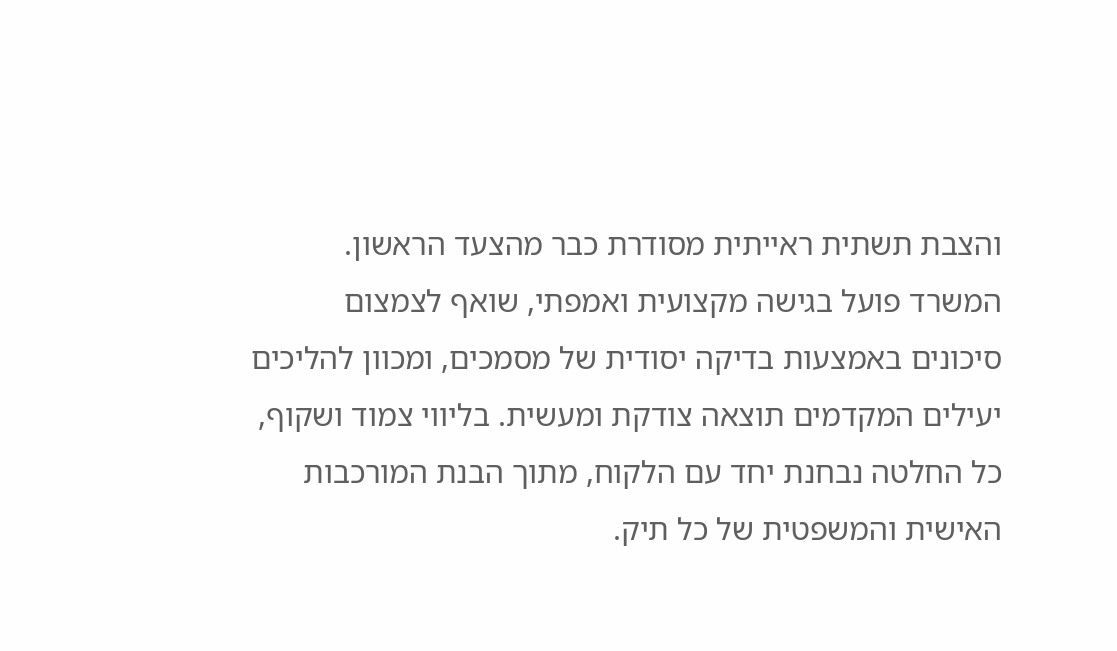והצבת תשתית ראייתית מסודרת כבר מהצעד הראשון. המשרד פועל בגישה מקצועית ואמפתי, שואף לצמצום סיכונים באמצעות בדיקה יסודית של מסמכים, ומכוון להליכים יעילים המקדמים תוצאה צודקת ומעשית. בליווי צמוד ושקוף, כל החלטה נבחנת יחד עם הלקוח, מתוך הבנת המורכבות האישית והמשפטית של כל תיק.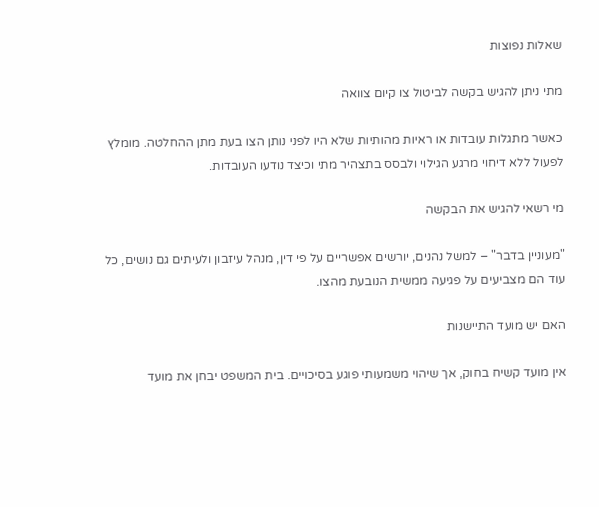שאלות נפוצות

מתי ניתן להגיש בקשה לביטול צו קיום צוואה

כאשר מתגלות עובדות או ראיות מהותיות שלא היו לפני נותן הצו בעת מתן ההחלטה. מומלץ לפעול ללא דיחוי מרגע הגילוי ולבסס בתצהיר מתי וכיצד נודעו העובדות.

מי רשאי להגיש את הבקשה

"מעוניין בדבר" – למשל נהנים, יורשים אפשריים על פי דין, מנהל עיזבון ולעיתים גם נושים, כל עוד הם מצביעים על פגיעה ממשית הנובעת מהצו.

האם יש מועד התיישנות

אין מועד קשיח בחוק, אך שיהוי משמעותי פוגע בסיכויים. בית המשפט יבחן את מועד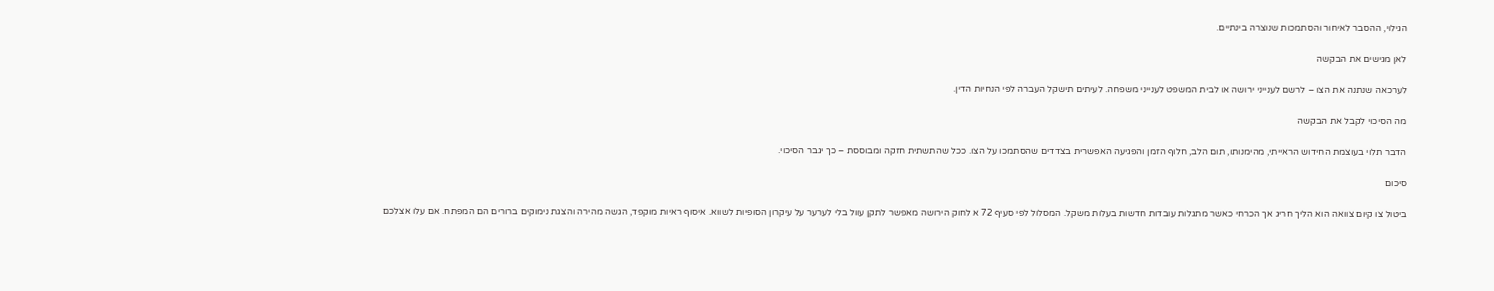הגילוי, ההסבר לאיחור והסתמכות שנוצרה בינתיים.

לאן מגישים את הבקשה

לערכאה שנתנה את הצו – לרשם לענייני ירושה או לבית המשפט לענייני משפחה. לעיתים תישקל העברה לפי הנחיות הדין.

מה הסיכוי לקבל את הבקשה

הדבר תלוי בעוצמת החידוש הראייתי, מהימנותו, תום הלב, חלוף הזמן והפגיעה האפשרית בצדדים שהסתמכו על הצו. ככל שהתשתית חזקה ומבוססת – כך יגבר הסיכוי.

סיכום

ביטול צו קיום צוואה הוא הליך חריג אך הכרחי כאשר מתגלות עובדות חדשות בעלות משקל. המסלול לפי סעיף 72 א לחוק הירושה מאפשר לתקן עוול בלי לערער על עיקרון הסופיות לשווא. איסוף ראיות מוקפד, הגשה מהירה והצגת נימוקים ברורים הם המפתח. אם עלו אצלכם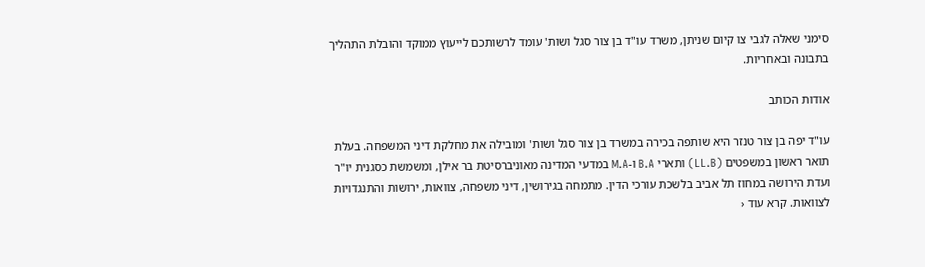סימני שאלה לגבי צו קיום שניתן, משרד עו"ד בן צור סגל ושות' עומד לרשותכם לייעוץ ממוקד והובלת התהליך בתבונה ובאחריות.

אודות הכותב

עו"ד יפה בן צור טנזר היא שותפה בכירה במשרד בן צור סגל ושות' ומובילה את מחלקת דיני המשפחה. בעלת תואר ראשון במשפטים (LL.B) ותארי B.A ו-M.A במדעי המדינה מאוניברסיטת בר אילן, ומשמשת כסגנית יו"ר ועדת הירושה במחוז תל אביב בלשכת עורכי הדין. מתמחה בגירושין, דיני משפחה, צוואות, ירושות והתנגדויות לצוואות. קרא עוד ‹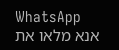WhatsApp
אנא מלאו את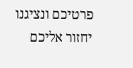פרטיכם ונציגנו יחזור אליכם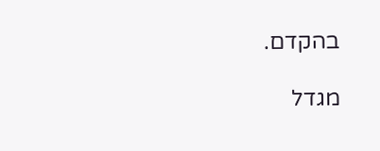בהקדם.

מגדל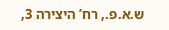ש.א.פ., רח’ היצירה 3,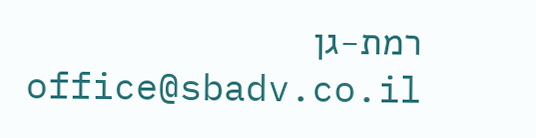רמת-גן
office@sbadv.co.il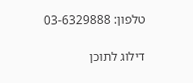טלפון: 03-6329888

דילוג לתוכן